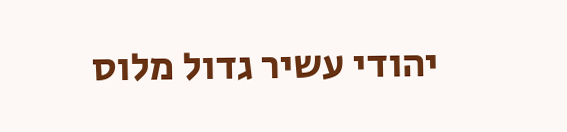יהודי עשיר גדול מלוס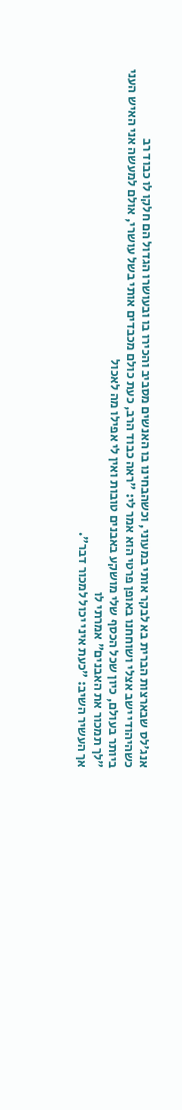אנג'לס שבארצות הברית בא לבקר אותי במעוני, וכשהבחינו בו האנשים מסביב והכירו בו ובעושרו הגדול הם חלקו לו כבוד רב
כשהיהודי ישב אצלי ושוחחנו באופן פרטי הוא אמר לי: "ראה כבוד הרב, כעת כולם מכבדים אותי בשל עושרי, אולם למעשה אני האיש העני ביותר בעולם, כיון שכל הכסף שלי מושקע באבנים טובות ואין לי אפילו מה לאכול
"לך תמכור את האבנים" אמרתי לו
אך העשיר השיב: "כעת איני יכול למכור דבר".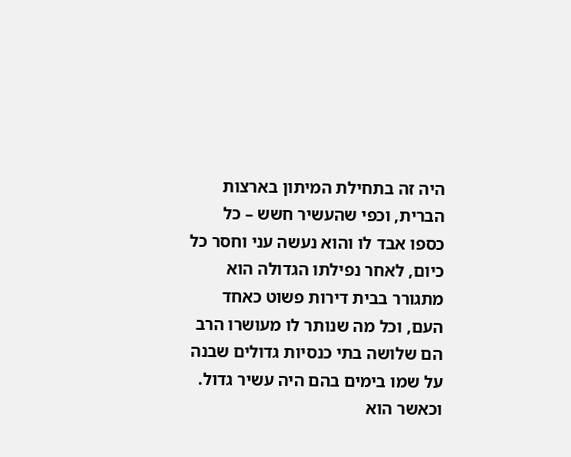היה זה בתחילת המיתון בארצות הברית, וכפי שהעשיר חשש – כל כספו אבד לו והוא נעשה עני וחסר כל
כיום, לאחר נפילתו הגדולה הוא מתגורר בבית דירות פשוט כאחד העם, וכל מה שנותר לו מעושרו הרב הם שלושה בתי כנסיות גדולים שבנה על שמו בימים בהם היה עשיר גדול. וכאשר הוא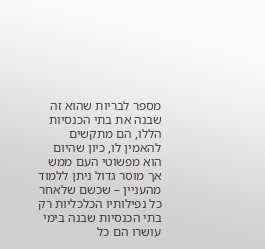מספר לבריות שהוא זה שבנה את בתי הכנסיות הללו, הם מתקשים להאמין לו, כיון שהיום הוא מפשוטי העם ממש
אך מוסר גדול ניתן ללמוד מהעניין – שכשם שלאחר כל נפילותיו הכלכליות רק בתי הכנסיות שבנה בימי עושרו הם כל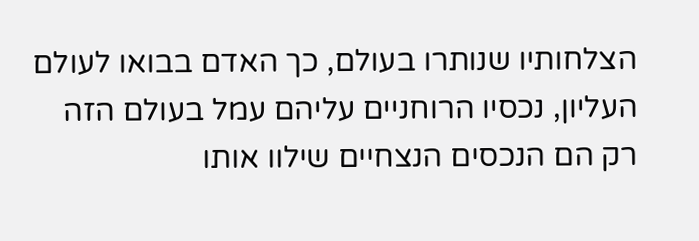הצלחותיו שנותרו בעולם, כך האדם בבואו לעולם העליון, נכסיו הרוחניים עליהם עמל בעולם הזה רק הם הנכסים הנצחיים שילוו אותו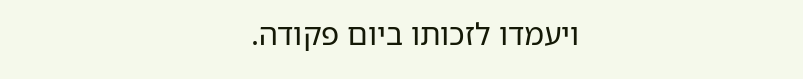ויעמדו לזכותו ביום פקודה.